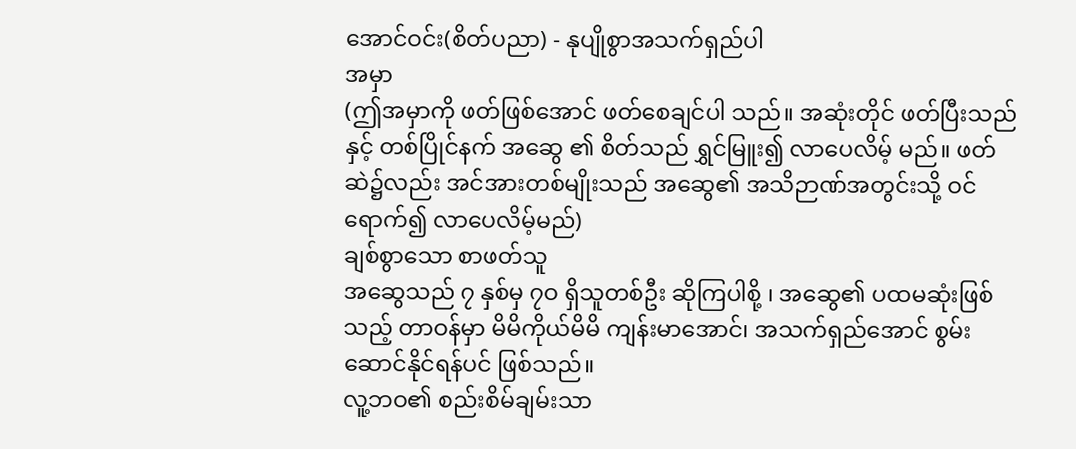အောင်ဝင်း(စိတ်ပညာ) - နုပျိုစွာအသက်ရှည်ပါ
အမှာ
(ဤအမှာကို ဖတ်ဖြစ်အောင် ဖတ်စေချင်ပါ သည်။ အဆုံးတိုင် ဖတ်ပြီးသည်နှင့် တစ်ပြိုင်နက် အဆွေ ၏ စိတ်သည် ရွှင်မြူး၍ လာပေလိမ့် မည်။ ဖတ်ဆဲ၌လည်း အင်အားတစ်မျိုးသည် အဆွေ၏ အသိဉာဏ်အတွင်းသို့ ဝင်ရောက်၍ လာပေလိမ့်မည်)
ချစ်စွာသော စာဖတ်သူ
အဆွေသည် ၇ နှစ်မှ ၇ဝ ရှိသူတစ်ဦး ဆိုကြပါစို့ ၊ အဆွေ၏ ပထမဆုံးဖြစ်သည့် တာဝန်မှာ မိမိကိုယ်မိမိ ကျန်းမာအောင်၊ အသက်ရှည်အောင် စွမ်းဆောင်နိုင်ရန်ပင် ဖြစ်သည်။
လူ့ဘဝ၏ စည်းစိမ်ချမ်းသာ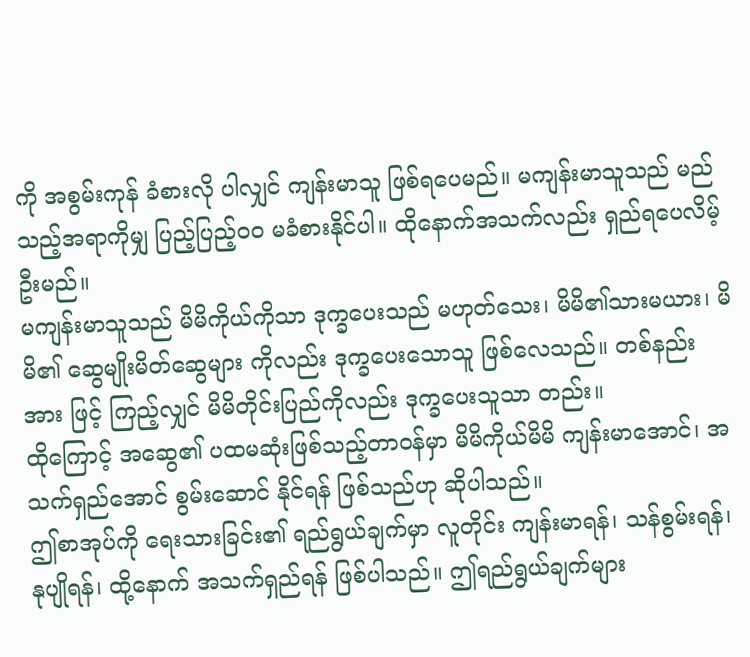ကို အစွမ်းကုန် ခံစားလို ပါလျှင် ကျန်းမာသူ ဖြစ်ရပေမည်။ မကျန်းမာသူသည် မည် သည့်အရာကိုမျှ ပြည့်ပြည့်ဝဝ မခံစားနိုင်ပါ။ ထိုနောက်အသက်လည်း ရှည်ရပေလိမ့်ဦးမည်။
မကျန်းမာသူသည် မိမိကိုယ်ကိုသာ ဒုက္ခပေးသည် မဟုတ်သေး၊ မိမိ၏သားမယား၊ မိမိ၏ ဆွေမျိုးမိတ်ဆွေများ ကိုလည်း ဒုက္ခပေးသောသူ ဖြစ်လေသည်။ တစ်နည်းအား ဖြင့် ကြည့်လျှင် မိမိတိုင်းပြည်ကိုလည်း ဒုက္ခပေးသူသာ တည်း။
ထိုကြောင့် အဆွေ၏ ပထမဆုံးဖြစ်သည့်တာဝန်မှာ မိမိကိုယ်မိမိ ကျန်းမာအောင်၊ အသက်ရှည်အောင် စွမ်းဆောင် နိုင်ရန် ဖြစ်သည်ဟု ဆိုပါသည်။
ဤစာအုပ်ကို ရေးသားခြင်း၏ ရည်ရွယ်ချက်မှာ လူတိုင်း ကျန်းမာရန်၊ သန်စွမ်းရန်၊ နုပျိုရန်၊ ထို့နောက် အသက်ရှည်ရန် ဖြစ်ပါသည်။ ဤရည်ရွယ်ချက်များ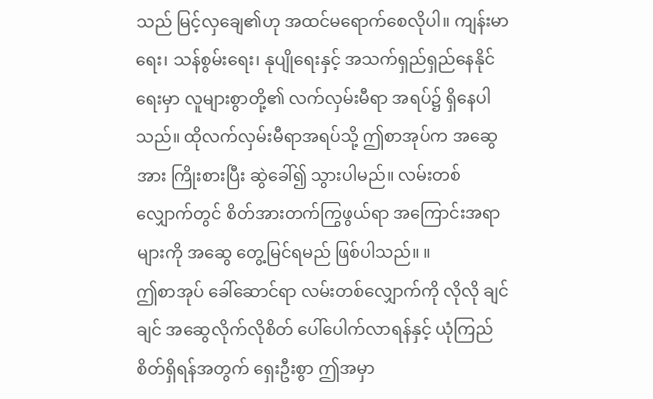သည် မြင့်လှချေ၏ဟု အထင်မရောက်စေလိုပါ။ ကျန်းမာရေး၊ သန်စွမ်းရေး၊ နုပျိုရေးနှင့် အသက်ရှည်ရှည်နေနိုင်ရေးမှာ လူများစွာတို့၏ လက်လှမ်းမီရာ အရပ်၌ ရှိနေပါသည်။ ထိုလက်လှမ်းမီရာအရပ်သို့ ဤစာအုပ်က အဆွေအား ကြိုးစားပြီး ဆွဲခေါ်၍ သွားပါမည်။ လမ်းတစ်လျှောက်တွင် စိတ်အားတက်ကြွဖွယ်ရာ အကြောင်းအရာများကို အဆွေ တွေ့မြင်ရမည် ဖြစ်ပါသည်။ ။
ဤစာအုပ် ခေါ်ဆောင်ရာ လမ်းတစ်လျှောက်ကို လိုလို ချင်ချင် အဆွေလိုက်လိုစိတ် ပေါ်ပေါက်လာရန်နှင့် ယုံကြည် စိတ်ရှိရန်အတွက် ရှေးဦးစွာ ဤအမှာ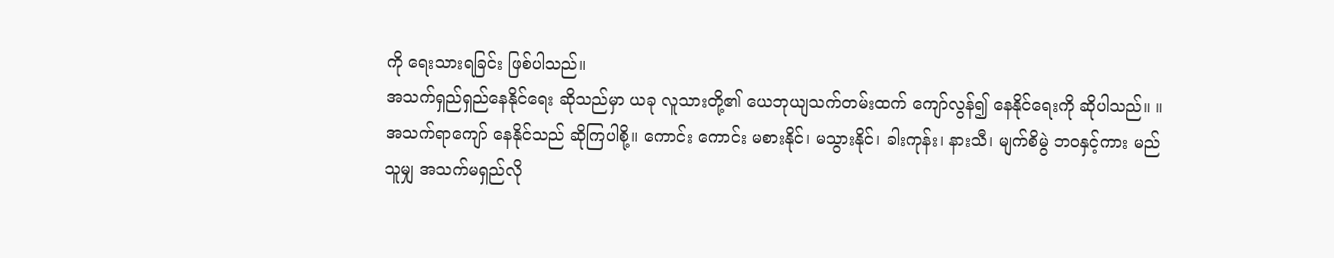ကို ရေးသားရခြင်း ဖြစ်ပါသည်။
အသက်ရှည်ရှည်နေနိုင်ရေး ဆိုသည်မှာ ယခု လူသားတို့၏ ယေဘုယျသက်တမ်းထက် ကျော်လွန်၍ နေနိုင်ရေးကို ဆိုပါသည်။ ။
အသက်ရာကျော် နေနိုင်သည် ဆိုကြပါစို့။ ကောင်း ကောင်း မစားနိုင်၊ မသွားနိုင်၊ ခါးကုန်း၊ နားသီ၊ မျက်စိမွဲ ဘဝနှင့်ကား မည်သူမျှ အသက်မရှည်လို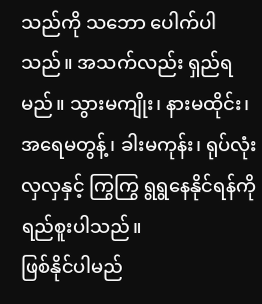သည်ကို သဘော ပေါက်ပါသည်။ အသက်လည်း ရှည်ရမည်။ သွားမကျိုး၊ နားမထိုင်း၊ အရေမတွန့်၊ ခါးမကုန်း၊ ရုပ်လုံးလှလှနှင့် ကြွကြွ ရွရွနေနိုင်ရန်ကို ရည်စူးပါသည်။
ဖြစ်နိုင်ပါမည်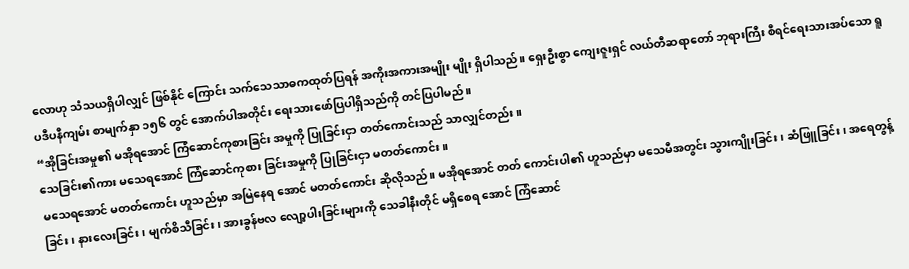လောဟု သံသယရှိပါလျှင် ဖြစ်နိုင် ကြောင်း သက်သေသာဓကထုတ်ပြရန် အကိုးအကားအမျိုး မျိုး ရှိပါသည်။ ရှေးဦးစွာ ကျေးဇူးရှင် လယ်တီဆရာတော် ဘုရားကြီး စီရင်ရေးသားအပ်သော ရူပဒီပနီကျမ်း စာမျက်နှာ ၁၅၆ တွင် အောက်ပါအတိုင်း ရေးသားဖော်ပြပါရှိသည်ကို တင်ပြပါမည်။
“အိုခြင်းအမှု၏ မအိုရအောင် ကြံဆောင်ကုစားခြင်း အမှုကို ပြုခြင်းငှာ တတ်ကောင်းသည် သာလျှင်တည်း။
သေခြင်း၏ကား မသေရအောင် ကြံဆောင်ကုစား ခြင်းအမှုကို ပြုခြင်းငှာ မတတ်ကောင်း။
မသေရအောင် မတတ်ကောင်း ဟူသည်မှာ အမြဲနေရ အောင် မတတ်ကောင်း ဆိုလိုသည်။ မအိုရအောင် တတ် ကောင်းပါ၏ ဟူသည်မှာ မသေမီအတွင်း သွားကျိုးခြင်း၊ ဆံဖြူခြင်း၊ အရေတွန့်ခြင်း၊ နားလေးခြင်း၊ မျက်စိသီခြင်း၊ အားခွန်ဗလ လျော့ပါးခြင်းများကို သေခါနီးတိုင် မရှိစေရ အောင် ကြံဆောင်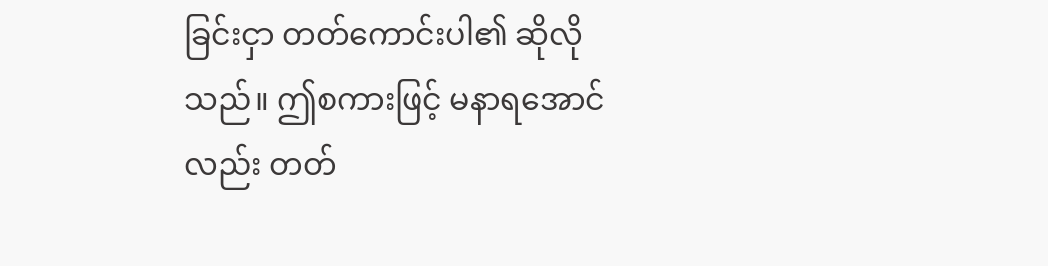ခြင်းငှာ တတ်ကောင်းပါ၏ ဆိုလိုသည်။ ဤစကားဖြင့် မနာရအောင်လည်း တတ်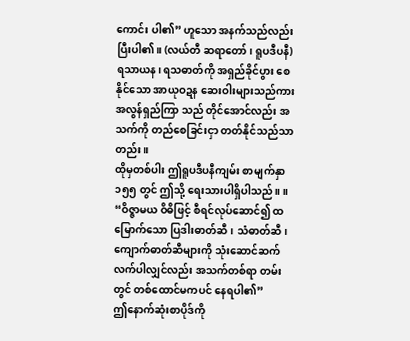ကောင်း ပါ၏” ဟူသော အနက်သည်လည်း ပြီးပါ၏။ (လယ်တီ ဆရာတော်၊ ရူပဒီပနီ)
ရသာယန၊ ရသဓာတ်ကို အရှည်ခိုင်ပွား စေနိုင်သော အာယုဝဍန ဆေးဝါးများသည်ကား အလွန်ရှည်ကြာ သည် တိုင်အောင်လည်း အသက်ကို တည်စေခြင်းငှာ တတ်နိုင်သည်သာတည်း။
ထိုမှတစ်ပါး ဤရူပဒီပနီကျမ်း စာမျက်နှာ ၁၅၅ တွင် ဤသို့ ရေးသားပါရှိပါသည်။ ။
“ဝိဇ္ဇာမယ ဝိဓိဖြင့် စီရင်လုပ်ဆောင်၍ ထမြောက်သော ပြဒါးဓာတ်ဆီ၊ သံဓာတ်ဆီ၊ ကျောက်ဓာတ်ဆီများကို သုံးဆောင်ဆက်လက်ပါလျှင်လည်း အသက်တစ်ရာ တမ်းတွင် တစ်ထောင်မကပင် နေရပါ၏”
ဤနောက်ဆုံးစာပိုဒ်ကို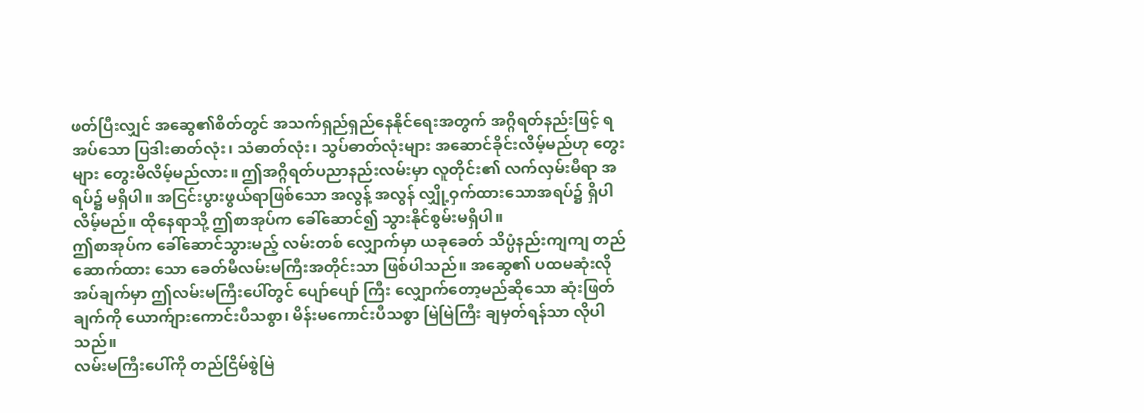ဖတ်ပြီးလျှင် အဆွေ၏စိတ်တွင် အသက်ရှည်ရှည်နေနိုင်ရေးအတွက် အဂ္ဂိရတ်နည်းဖြင့် ရအပ်သော ပြဒါးဓာတ်လုံး၊ သံဓာတ်လုံး၊ သွပ်ဓာတ်လုံးများ အဆောင်ခိုင်းလိမ့်မည်ဟု တွေးများ တွေးမိလိမ့်မည်လား။ ဤအဂ္ဂိရတ်ပညာနည်းလမ်းမှာ လူတိုင်း၏ လက်လှမ်းမီရာ အရပ်၌ မရှိပါ။ အငြင်းပွားဖွယ်ရာဖြစ်သော အလွန့် အလွန် လျှို့ဝှက်ထားသောအရပ်၌ ရှိပါလိမ့်မည်။ ထိုနေရာသို့ ဤစာအုပ်က ခေါ်ဆောင်၍ သွားနိုင်စွမ်းမရှိပါ။
ဤစာအုပ်က ခေါ်ဆောင်သွားမည့် လမ်းတစ် လျှောက်မှာ ယခုခေတ် သိပ္ပံနည်းကျကျ တည်ဆောက်ထား သော ခေတ်မီလမ်းမကြီးအတိုင်းသာ ဖြစ်ပါသည်။ အဆွေ၏ ပထမဆုံးလိုအပ်ချက်မှာ ဤလမ်းမကြီးပေါ်တွင် ပျော်ပျော် ကြီး လျှောက်တော့မည်ဆိုသော ဆုံးဖြတ်ချက်ကို ယောက်ျားကောင်းပီသစွာ၊ မိန်းမကောင်းပီသစွာ မြဲမြဲကြီး ချမှတ်ရန်သာ လိုပါသည်။
လမ်းမကြီးပေါ်ကို တည်ငြိမ်စွဲမြဲ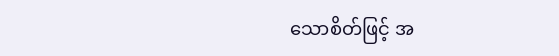သောစိတ်ဖြင့် အ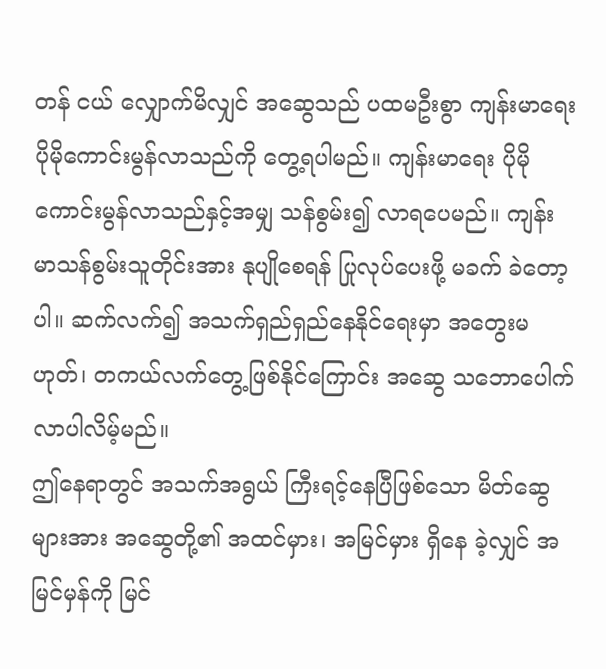တန် ငယ် လျှောက်မိလျှင် အဆွေသည် ပထမဦးစွာ ကျန်းမာရေး ပိုမိုကောင်းမွန်လာသည်ကို တွေ့ရပါမည်။ ကျန်းမာရေး ပိုမိုကောင်းမွန်လာသည်နှင့်အမျှ သန်စွမ်း၍ လာရပေမည်။ ကျန်းမာသန်စွမ်းသူတိုင်းအား နုပျိုစေရန် ပြုလုပ်ပေးဖို့ မခက် ခဲတော့ပါ။ ဆက်လက်၍ အသက်ရှည်ရှည်နေနိုင်ရေးမှာ အတွေးမဟုတ်၊ တကယ်လက်တွေ့ဖြစ်နိုင်ကြောင်း အဆွေ သဘောပေါက်လာပါလိမ့်မည်။
ဤနေရာတွင် အသက်အရွယ် ကြီးရင့်နေပြီဖြစ်သော မိတ်ဆွေများအား အဆွေတို့၏ အထင်မှား၊ အမြင်မှား ရှိနေ ခဲ့လျှင် အမြင်မှန်ကို မြင်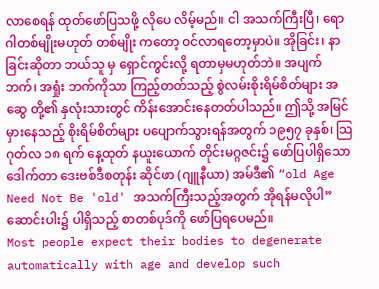လာစေရန် ထုတ်ဖော်ပြသဖို့ လိုပေ လိမ့်မည်။ ငါ အသက်ကြီးပြီ၊ ရောဂါတစ်မျိုးမဟုတ် တစ်မျိုး ကတော့ ဝင်လာရတော့မှာပဲ။ အိုခြင်း၊ နာခြင်းဆိုတာ ဘယ်သူ မှ ရှောင်ကွင်းလို့ ရတာမှမဟုတ်ဘဲ။ အပျက်ဘက်၊ အရှုံး ဘက်ကိုသာ ကြည့်တတ်သည့် စွဲလမ်းစိုးရိမ်စိတ်များ အဆွေ တို့၏ နှလုံးသားတွင် ကိန်းအောင်းနေတတ်ပါသည်။ ဤသို့ အမြင် မှားနေသည့် စိုးရိမ်စိတ်များ ပပျောက်သွားရန်အတွက် ၁၉၅၇ ခုနှစ်၊ သြဂုတ်လ ၁၈ ရက် နေ့ထုတ် နယူးယောက် တိုင်းမဂ္ဂဇင်း၌ ဖော်ပြပါရှိသော ဒေါက်တာ ဒေးဗစ်ဒီစတုန်း ဆိုင်ဖာ (ဂျူနီယာ) အမ်ဒီ၏ “old Age Need Not Be 'old' အသက်ကြီးသည့်အတွက် အိုရန်မလိုပါ” ဆောင်းပါး၌ ပါရှိသည့် စာတစ်ပုဒ်ကို ဖော်ပြရပေမည်။
Most people expect their bodies to degenerate automatically with age and develop such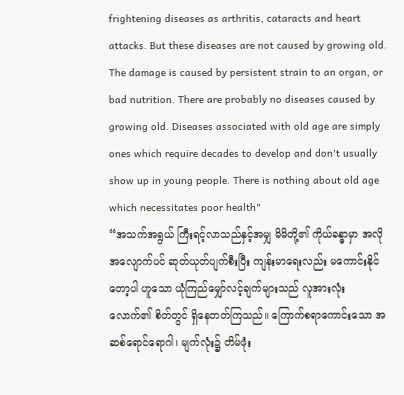frightening diseases as arthritis, cataracts and heart attacks. But these diseases are not caused by growing old. The damage is caused by persistent strain to an organ, or bad nutrition. There are probably no diseases caused by growing old. Diseases associated with old age are simply ones which require decades to develop and don't usually show up in young people. There is nothing about old age which necessitates poor health"
“အသက်အရွယ် ကြီးရင့်လာသည်နှင့်အမျှ မိမိတို့၏ ကိုယ်ခန္ဓာမှာ အလိုအလျောက်ပင် ဆုတ်ယုတ်ပျက်စီးပြီး ကျန်းမာရေးလည်း မကောင်းနိုင်တော့ပါ ဟူသော ယုံကြည်မျှော်လင့်ချက်များသည် လူအားလုံးလောက်၏ စိတ်တွင် ရှိနေတတ်ကြသည်။ ကြောက်စရာကောင်းသော အဆစ်ရောင်ရောဂါ၊ မျက်လုံး၌ တိမ်ဖုံး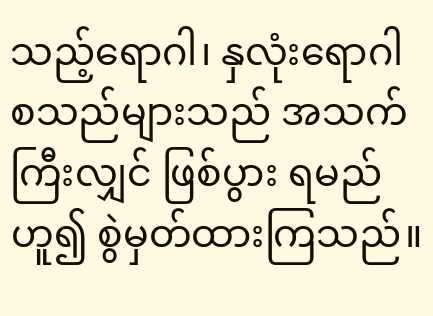သည့်ရောဂါ၊ နှလုံးရောဂါ စသည်များသည် အသက်ကြီးလျှင် ဖြစ်ပွား ရမည်ဟူ၍ စွဲမှတ်ထားကြသည်။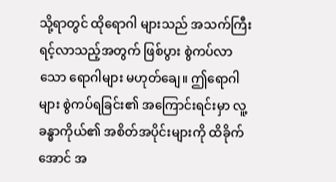သို့ရာတွင် ထိုရောဂါ များသည် အသက်ကြီးရင့်လာသည့်အတွက် ဖြစ်ပွား စွဲကပ်လာသော ရောဂါများ မဟုတ်ချေ။ ဤရောဂါများ စွဲကပ်ရခြင်း၏ အကြောင်းရင်းမှာ လူ့ခန္ဓာကိုယ်၏ အစိတ်အပိုင်းများကို ထိခိုက်အောင် အ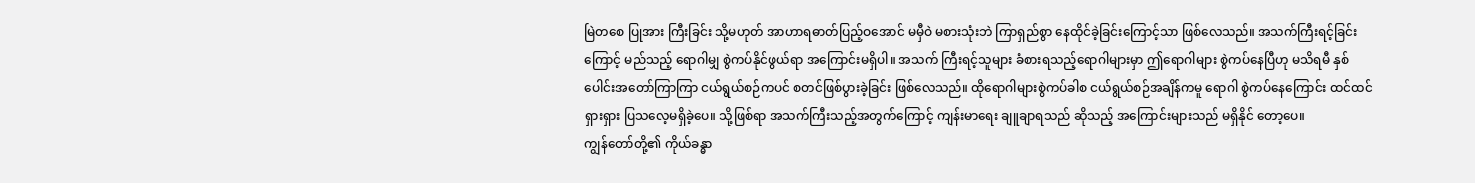မြဲတစေ ပြုအား ကြီးခြင်း သို့မဟုတ် အာဟာရဓာတ်ပြည့်ဝအောင် မမှီဝဲ မစားသုံးဘဲ ကြာရှည်စွာ နေထိုင်ခဲ့ခြင်းကြောင့်သာ ဖြစ်လေသည်။ အသက်ကြီးရင့်ခြင်းကြောင့် မည်သည့် ရောဂါမျှ စွဲကပ်နိုင်ဖွယ်ရာ အကြောင်းမရှိပါ။ အသက် ကြီးရင့်သူများ ခံစားရသည့်ရောဂါများမှာ ဤရောဂါများ စွဲကပ်နေပြီဟု မသိရမီ နှစ်ပေါင်းအတော်ကြာကြာ ငယ်ရွယ်စဉ်ကပင် စတင်ဖြစ်ပွားခဲ့ခြင်း ဖြစ်လေသည်။ ထိုရောဂါများစွဲကပ်ခါစ ငယ်ရွယ်စဉ်အချိန်ကမူ ရောဂါ စွဲကပ်နေကြောင်း ထင်ထင်ရှားရှား ပြသလေ့မရှိခဲ့ပေ။ သို့ဖြစ်ရာ အသက်ကြီးသည့်အတွက်ကြောင့် ကျန်းမာရေး ချူချာရသည် ဆိုသည့် အကြောင်းများသည် မရှိနိုင် တော့ပေ။
ကျွန်တော်တို့၏ ကိုယ်ခန္ဓာ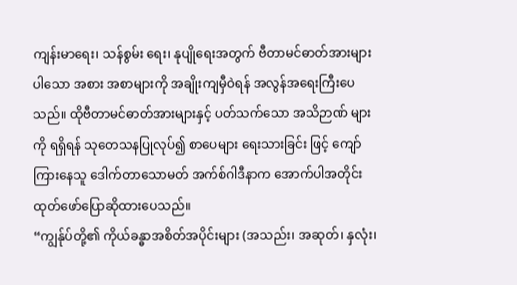ကျန်းမာရေး၊ သန်စွမ်း ရေး၊ နုပျိုရေးအတွက် ဗီတာမင်ဓာတ်အားများပါသော အစား အစာများကို အချိုးကျမှီဝဲရန် အလွန်အရေးကြီးပေသည်။ ထိုဗီတာမင်ဓာတ်အားများနှင့် ပတ်သက်သော အသိဉာဏ် များကို ရရှိရန် သုတေသနပြုလုပ်၍ စာပေများ ရေးသားခြင်း ဖြင့် ကျော်ကြားနေသူ ဒေါက်တာသောမတ် အက်စ်ဂါဒီနာက အောက်ပါအတိုင်း ထုတ်ဖော်ပြောဆိုထားပေသည်။
“ကျွန်ုပ်တို့၏ ကိုယ်ခန္ဓာအစိတ်အပိုင်းများ (အသည်း၊ အဆုတ်၊ နှလုံး၊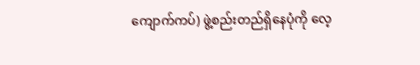ကျောက်ကပ်) ဖွဲ့စည်းတည်ရှိနေပုံကို လေ့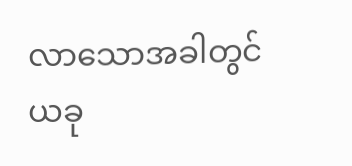လာသောအခါတွင် ယခု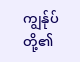ကျွန်ုပ်တို့၏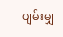ပျမ်းမျှ